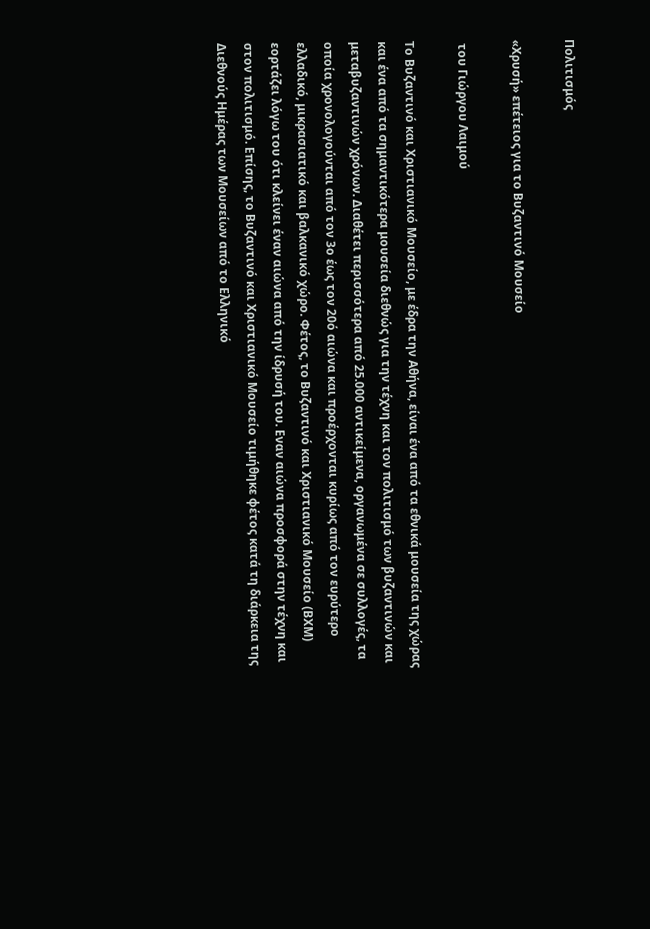Πολιτισμός

«Χρυσή» επέτειος για το Βυζαντινό Μουσείο

 του Γιώργου Λαιμού

Το Βυζαντινό και Χριστιανικό Μουσείο, με έδρα την Αθήνα, είναι ένα από τα εθνικά μουσεία της χώρας και ένα από τα σημαντικότερα μουσεία διεθνώς για την τέχνη και τον πολιτισμό των βυζαντινών και μεταβυζαντινών χρόνων. Διαθέτει περισσότερα από 25.000 αντικείμενα, οργανωμένα σε συλλογές, τα οποία χρονολογούνται από τον 3ο έως τον 20ό αιώνα και προέρχονται κυρίως από τον ευρύτερο ελλαδικό, μικρασιατικό και βαλκανικό χώρο. Φέτος, το Βυζαντινό και Χριστιανικό Μουσείο (ΒΧΜ) εορτάζει λόγω του ότι κλείνει έναν αιώνα από την ίδρυσή του. Eναν αιώνα προσφορά στην τέχνη και στον πολιτισμό. Επίσης, το Βυζαντινό και Χριστιανικό Μουσείο τιμήθηκε φέτος κατά τη διάρκεια της Διεθνούς Ημέρας των Μουσείων από το Ελληνικό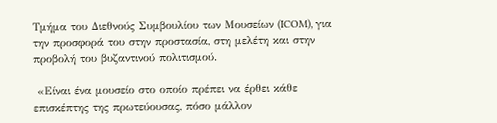Τμήμα του Διεθνούς Συμβουλίου των Μουσείων (ICOM), για την προσφορά του στην προστασία, στη μελέτη και στην προβολή του βυζαντινού πολιτισμού.

 «Είναι ένα μουσείο στο οποίο πρέπει να έρθει κάθε επισκέπτης της πρωτεύουσας, πόσο μάλλον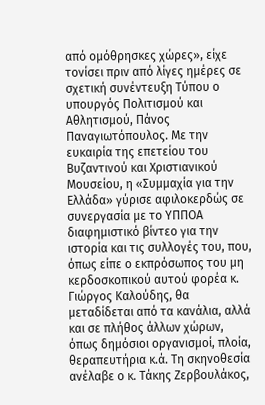από ομόθρησκες χώρες», είχε τονίσει πριν από λίγες ημέρες σε σχετική συνέντευξη Τύπου ο υπουργός Πολιτισμού και Αθλητισμού, Πάνος Παναγιωτόπουλος. Με την ευκαιρία της επετείου του Βυζαντινού και Χριστιανικού Μουσείου, η «Συμμαχία για την Ελλάδα» γύρισε αφιλοκερδώς σε συνεργασία με το ΥΠΠΟΑ διαφημιστικό βίντεο για την ιστορία και τις συλλογές του, που, όπως είπε ο εκπρόσωπος του μη κερδοσκοπικού αυτού φορέα κ. Γιώργος Καλούδης, θα μεταδίδεται από τα κανάλια, αλλά και σε πλήθος άλλων χώρων, όπως δημόσιοι οργανισμοί, πλοία, θεραπευτήρια κ.ά. Τη σκηνοθεσία ανέλαβε ο κ. Τάκης Ζερβουλάκος,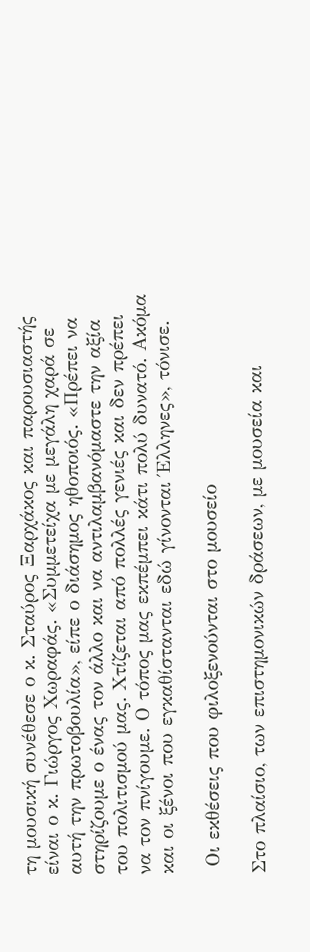τη μουσική συνέθεσε ο κ. Σταύρος Ξαρχάκος και παρουσιαστής είναι ο κ. Γιώργος Χωραφάς. «Συμμετείχα με μεγάλη χαρά σε αυτή την πρωτοβουλία», είπε ο διάσημος ηθοποιός. «Πρέπει να στηρίζουμε ο ένας τον άλλο και να αντιλαμβανόμαστε την αξία του πολιτισμού μας. Χτίζεται από πολλές γενιές και δεν πρέπει να τον πνίγουμε. Ο τόπος μας εκπέμπει κάτι πολύ δυνατό. Ακόμα και οι ξένοι που εγκαθίστανται εδώ γίνονται Έλληνες», τόνισε.

 Οι εκθέσεις που φιλοξενούνται στο μουσείο

Στο πλαίσιο, των επιστημονικών δράσεων, με μουσεία και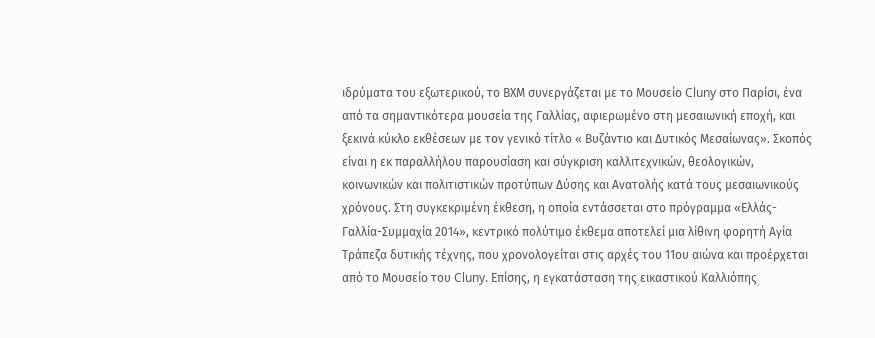ιδρύματα του εξωτερικού, το ΒΧΜ συνεργάζεται με το Μουσείο Cluny στο Παρίσι, ένα από τα σημαντικότερα μουσεία της Γαλλίας, αφιερωμένο στη μεσαιωνική εποχή, και ξεκινά κύκλο εκθέσεων με τον γενικό τίτλο « Βυζάντιο και Δυτικός Μεσαίωνας». Σκοπός είναι η εκ παραλλήλου παρουσίαση και σύγκριση καλλιτεχνικών, θεολογικών, κοινωνικών και πολιτιστικών προτύπων Δύσης και Ανατολής κατά τους μεσαιωνικούς χρόνους. Στη συγκεκριμένη έκθεση, η οποία εντάσσεται στο πρόγραμμα «Ελλάς-Γαλλία-Συμμαχία 2014», κεντρικό πολύτιμο έκθεμα αποτελεί μια λίθινη φορητή Αγία Τράπεζα δυτικής τέχνης, που χρονολογείται στις αρχές του 11ου αιώνα και προέρχεται από το Μουσείο του Cluny. Επίσης, η εγκατάσταση της εικαστικού Καλλιόπης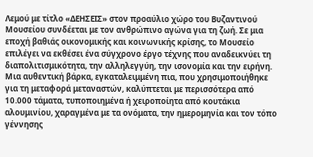Λεμού με τίτλο «ΔΕΗΣΕΙΣ» στον προαύλιο χώρο του Βυζαντινού Μουσείου συνδέεται με τον ανθρώπινο αγώνα για τη ζωή. Σε μια εποχή βαθιάς οικονομικής και κοινωνικής κρίσης, το Μουσείο επιλέγει να εκθέσει ένα σύγχρονο έργο τέχνης που αναδεικνύει τη διαπολιτισμικότητα, την αλληλεγγύη, την ισονομία και την ειρήνη. Μια αυθεντική βάρκα, εγκαταλειμμένη πια, που χρησιμοποιήθηκε για τη μεταφορά μεταναστών, καλύπτεται με περισσότερα από 10.000 τάματα, τυποποιημένα ή χειροποίητα από κουτάκια αλουμινίου, χαραγμένα με τα ονόματα, την ημερομηνία και τον τόπο γέννησης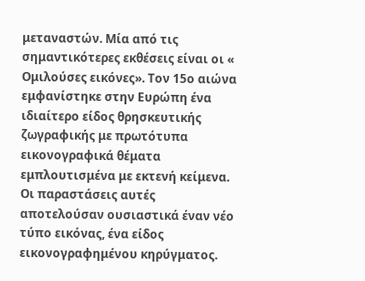μεταναστών. Μία από τις σημαντικότερες εκθέσεις είναι οι « Ομιλούσες εικόνες». Τον 15ο αιώνα εμφανίστηκε στην Ευρώπη ένα ιδιαίτερο είδος θρησκευτικής ζωγραφικής με πρωτότυπα εικονογραφικά θέματα εμπλουτισμένα με εκτενή κείμενα. Οι παραστάσεις αυτές αποτελούσαν ουσιαστικά έναν νέο τύπο εικόνας, ένα είδος εικονογραφημένου κηρύγματος.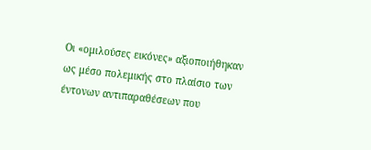Οι «ομιλούσες εικόνες» αξιοποιήθηκαν ως μέσο πολεμικής στο πλαίσιο των έντονων αντιπαραθέσεων που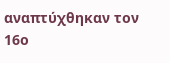αναπτύχθηκαν τον 16ο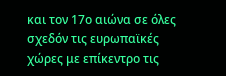και τον 17ο αιώνα σε όλες σχεδόν τις ευρωπαϊκές χώρες με επίκεντρο τις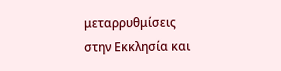μεταρρυθμίσεις στην Εκκλησία και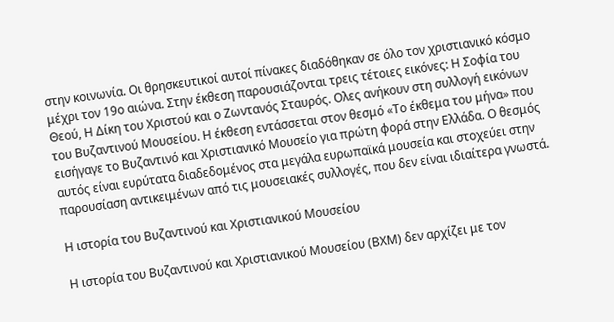στην κοινωνία. Οι θρησκευτικοί αυτοί πίνακες διαδόθηκαν σε όλο τον χριστιανικό κόσμο μέχρι τον 19ο αιώνα. Στην έκθεση παρουσιάζονται τρεις τέτοιες εικόνες: Η Σοφία του Θεού, Η Δίκη του Χριστού και ο Ζωντανός Σταυρός. Ολες ανήκουν στη συλλογή εικόνων του Βυζαντινού Μουσείου. Η έκθεση εντάσσεται στον θεσμό «Το έκθεμα του μήνα» που εισήγαγε το Βυζαντινό και Χριστιανικό Μουσείο για πρώτη φορά στην Ελλάδα. Ο θεσμός αυτός είναι ευρύτατα διαδεδομένος στα μεγάλα ευρωπαϊκά μουσεία και στοχεύει στην παρουσίαση αντικειμένων από τις μουσειακές συλλογές, που δεν είναι ιδιαίτερα γνωστά.

Η ιστορία του Βυζαντινού και Χριστιανικού Μουσείου

Η ιστορία του Βυζαντινού και Χριστιανικού Μουσείου (ΒΧΜ) δεν αρχίζει με τον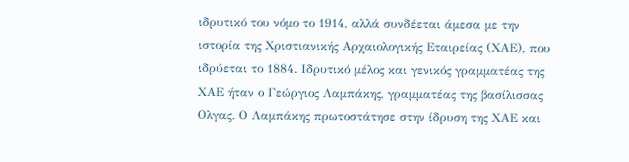ιδρυτικό του νόμο το 1914, αλλά συνδέεται άμεσα με την ιστορία της Χριστιανικής Αρχαιολογικής Εταιρείας (ΧΑΕ), που ιδρύεται το 1884. Ιδρυτικό μέλος και γενικός γραμματέας της ΧΑΕ ήταν ο Γεώργιος Λαμπάκης, γραμματέας της βασίλισσας Ολγας. Ο Λαμπάκης πρωτοστάτησε στην ίδρυση της ΧΑΕ και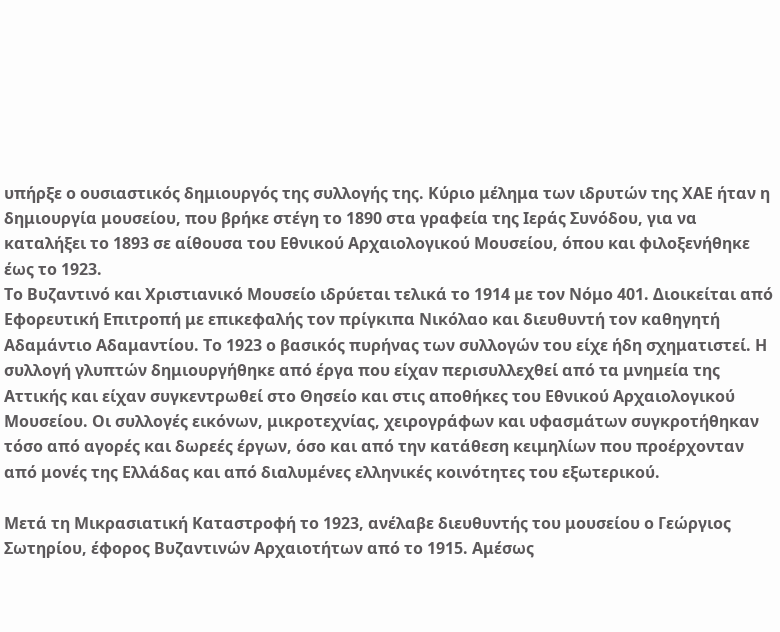υπήρξε ο ουσιαστικός δημιουργός της συλλογής της. Κύριο μέλημα των ιδρυτών της ΧΑΕ ήταν η δημιουργία μουσείου, που βρήκε στέγη το 1890 στα γραφεία της Ιεράς Συνόδου, για να καταλήξει το 1893 σε αίθουσα του Εθνικού Αρχαιολογικού Μουσείου, όπου και φιλοξενήθηκε έως το 1923.
Το Βυζαντινό και Χριστιανικό Μουσείο ιδρύεται τελικά το 1914 με τον Νόμο 401. Διοικείται από Εφορευτική Επιτροπή με επικεφαλής τον πρίγκιπα Νικόλαο και διευθυντή τον καθηγητή Αδαμάντιο Αδαμαντίου. Το 1923 ο βασικός πυρήνας των συλλογών του είχε ήδη σχηματιστεί. Η συλλογή γλυπτών δημιουργήθηκε από έργα που είχαν περισυλλεχθεί από τα μνημεία της Αττικής και είχαν συγκεντρωθεί στο Θησείο και στις αποθήκες του Εθνικού Αρχαιολογικού Μουσείου. Οι συλλογές εικόνων, μικροτεχνίας, χειρογράφων και υφασμάτων συγκροτήθηκαν τόσο από αγορές και δωρεές έργων, όσο και από την κατάθεση κειμηλίων που προέρχονταν από μονές της Ελλάδας και από διαλυμένες ελληνικές κοινότητες του εξωτερικού.

Μετά τη Μικρασιατική Καταστροφή το 1923, ανέλαβε διευθυντής του μουσείου ο Γεώργιος Σωτηρίου, έφορος Βυζαντινών Αρχαιοτήτων από το 1915. Αμέσως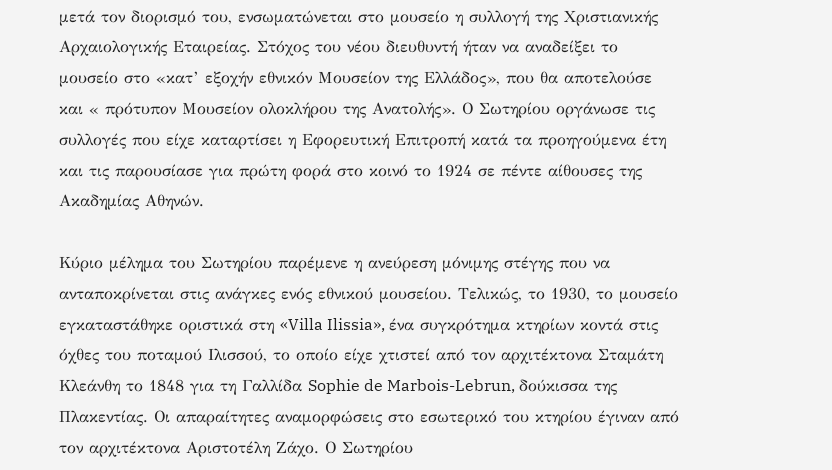μετά τον διορισμό του, ενσωματώνεται στο μουσείο η συλλογή της Χριστιανικής Αρχαιολογικής Εταιρείας. Στόχος του νέου διευθυντή ήταν να αναδείξει το μουσείο στο «κατ’ εξοχήν εθνικόν Μουσείον της Ελλάδος», που θα αποτελούσε και « πρότυπον Μουσείον ολοκλήρου της Ανατολής». Ο Σωτηρίου οργάνωσε τις συλλογές που είχε καταρτίσει η Εφορευτική Επιτροπή κατά τα προηγούμενα έτη και τις παρουσίασε για πρώτη φορά στο κοινό το 1924 σε πέντε αίθουσες της Ακαδημίας Αθηνών.

Κύριο μέλημα του Σωτηρίου παρέμενε η ανεύρεση μόνιμης στέγης που να ανταποκρίνεται στις ανάγκες ενός εθνικού μουσείου. Τελικώς, το 1930, το μουσείο εγκαταστάθηκε οριστικά στη «Villa Ilissia», ένα συγκρότημα κτηρίων κοντά στις όχθες του ποταμού Ιλισσού, το οποίο είχε χτιστεί από τον αρχιτέκτονα Σταμάτη Κλεάνθη το 1848 για τη Γαλλίδα Sophie de Marbois-Lebrun, δούκισσα της Πλακεντίας. Οι απαραίτητες αναμορφώσεις στο εσωτερικό του κτηρίου έγιναν από τον αρχιτέκτονα Αριστοτέλη Ζάχο. Ο Σωτηρίου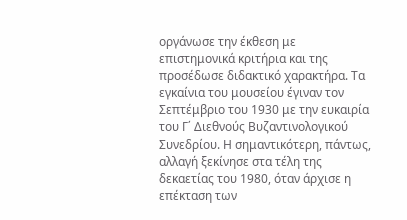οργάνωσε την έκθεση με επιστημονικά κριτήρια και της προσέδωσε διδακτικό χαρακτήρα. Τα εγκαίνια του μουσείου έγιναν τον Σεπτέμβριο του 1930 με την ευκαιρία του Γ΄ Διεθνούς Βυζαντινολογικού Συνεδρίου. Η σημαντικότερη, πάντως, αλλαγή ξεκίνησε στα τέλη της δεκαετίας του 1980, όταν άρχισε η επέκταση των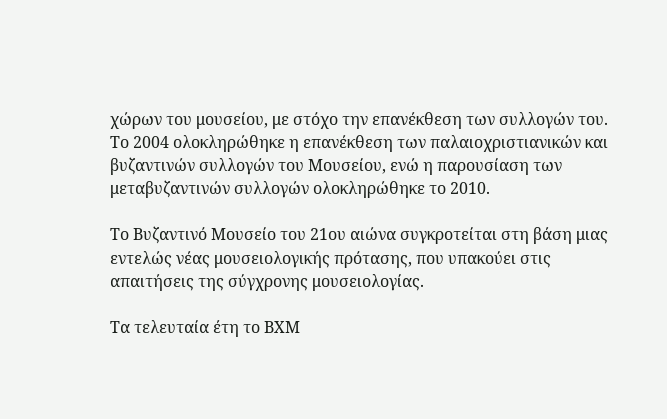χώρων του μουσείου, με στόχο την επανέκθεση των συλλογών του. Το 2004 ολοκληρώθηκε η επανέκθεση των παλαιοχριστιανικών και βυζαντινών συλλογών του Μουσείου, ενώ η παρουσίαση των μεταβυζαντινών συλλογών ολοκληρώθηκε το 2010.

Το Βυζαντινό Μουσείο του 21ου αιώνα συγκροτείται στη βάση μιας εντελώς νέας μουσειολογικής πρότασης, που υπακούει στις απαιτήσεις της σύγχρονης μουσειολογίας.

Τα τελευταία έτη το ΒΧΜ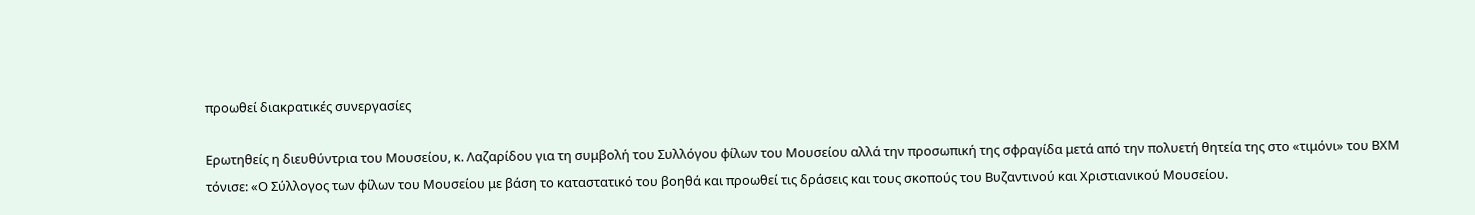προωθεί διακρατικές συνεργασίες

Ερωτηθείς η διευθύντρια του Μουσείου, κ. Λαζαρίδου για τη συμβολή του Συλλόγου φίλων του Μουσείου αλλά την προσωπική της σφραγίδα μετά από την πολυετή θητεία της στο «τιμόνι» του ΒΧΜ τόνισε: «Ο Σύλλογος των φίλων του Μουσείου με βάση το καταστατικό του βοηθά και προωθεί τις δράσεις και τους σκοπούς του Βυζαντινού και Χριστιανικού Μουσείου.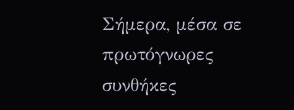Σήμερα, μέσα σε πρωτόγνωρες συνθήκες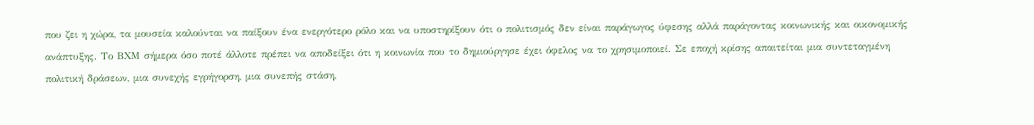που ζει η χώρα, τα μουσεία καλούνται να παίξουν ένα ενεργότερο ρόλο και να υποστηρίξουν ότι ο πολιτισμός δεν είναι παράγωγος ύφεσης αλλά παράγοντας κοινωνικής και οικονομικής ανάπτυξης. Το ΒΧΜ σήμερα όσο ποτέ άλλοτε πρέπει να αποδείξει ότι η κοινωνία που το δημιούργησε έχει όφελος να το χρησιμοποιεί. Σε εποχή κρίσης απαιτείται μια συντεταγμένη πολιτική δράσεων, μια συνεχής εγρήγορση, μια συνεπής στάση,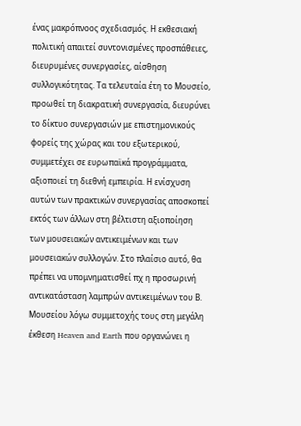ένας μακρόπνοος σχεδιασμός. Η εκθεσιακή πολιτική απαιτεί συντονισμένες προσπάθειες, διευρυμένες συνεργασίες, αίσθηση συλλογικότητας. Τα τελευταία έτη το Μουσείο, προωθεί τη διακρατική συνεργασία, διευρύνει το δίκτυο συνεργασιών με επιστημονικούς φορείς της χώρας και του εξωτερικού, συμμετέχει σε ευρωπαϊκά προγράμματα, αξιοποιεί τη διεθνή εμπειρία. Η ενίσχυση αυτών των πρακτικών συνεργασίας αποσκοπεί εκτός των άλλων στη βέλτιστη αξιοποίηση των μουσειακών αντικειμένων και των μουσειακών συλλογών. Στο πλαίσιο αυτό, θα πρέπει να υπομνηματισθεί πχ η προσωρινή αντικατάσταση λαμπρών αντικειμένων του Β. Μουσείου λόγω συμμετοχής τους στη μεγάλη έκθεση Heaven and Earth που οργανώνει η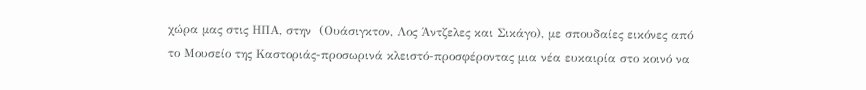χώρα μας στις ΗΠΑ, στην  (Ουάσιγκτον, Λος Άντζελες και Σικάγο), με σπουδαίες εικόνες από το Μουσείο της Καστοριάς-προσωρινά κλειστό-προσφέροντας μια νέα ευκαιρία στο κοινό να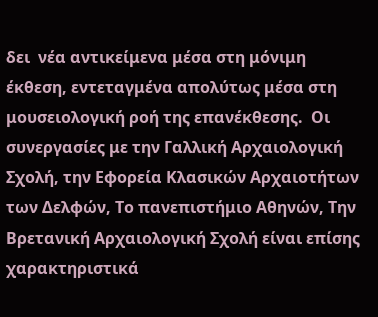δει  νέα αντικείμενα μέσα στη μόνιμη έκθεση, εντεταγμένα απολύτως μέσα στη μουσειολογική ροή της επανέκθεσης.  Οι συνεργασίες με την Γαλλική Αρχαιολογική Σχολή, την Εφορεία Κλασικών Αρχαιοτήτων των Δελφών, Το πανεπιστήμιο Αθηνών, Την Βρετανική Αρχαιολογική Σχολή είναι επίσης χαρακτηριστικά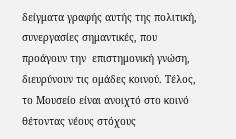δείγματα γραφής αυτής της πολιτική, συνεργασίες σημαντικές, που προάγουν την  επιστημονική γνώση, διευρύνουν τις ομάδες κοινού. Τέλος, το Μουσείο είναι ανοιχτό στο κοινό θέτοντας νέους στόχους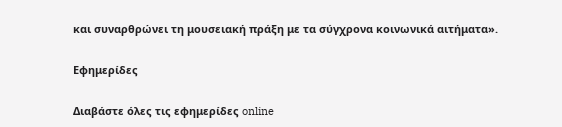και συναρθρώνει τη μουσειακή πράξη με τα σύγχρονα κοινωνικά αιτήματα».

Εφημερίδες

Διαβάστε όλες τις εφημερίδες online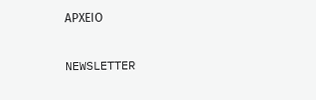ΑΡΧΕΙΟ

NEWSLETTER